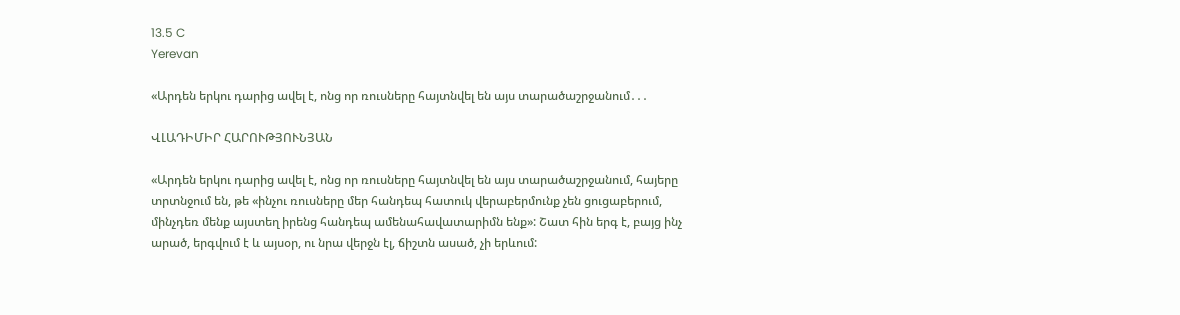13.5 C
Yerevan

«Արդեն երկու դարից ավել է, ոնց որ ռուսները հայտնվել են այս տարածաշրջանում․․․

ՎԼԱԴԻՄԻՐ ՀԱՐՈՒԹՅՈՒՆՅԱՆ

«Արդեն երկու դարից ավել է, ոնց որ ռուսները հայտնվել են այս տարածաշրջանում, հայերը տրտնջում են, թե «ինչու ռուսները մեր հանդեպ հատուկ վերաբերմունք չեն ցուցաբերում, մինչդեռ մենք այստեղ իրենց հանդեպ ամենահավատարիմն ենք»: Շատ հին երգ է, բայց ինչ արած, երգվում է և այսօր, ու նրա վերջն էլ, ճիշտն ասած, չի երևում: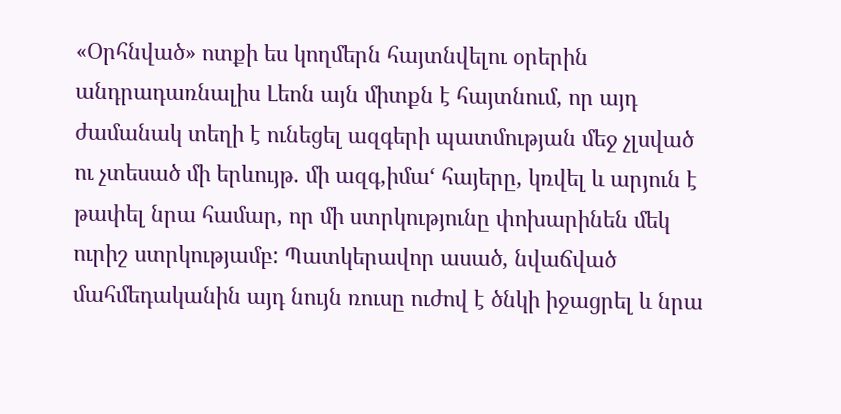«Օրհնված» ոտքի ես կողմերն հայտնվելու օրերին անդրադառնալիս Լեոն այն միտքն է հայտնում, որ այդ ժամանակ տեղի է ունեցել ազգերի պատմության մեջ չլսված ու չտեսած մի երևույթ. մի ազգ,իմա‘ հայերը, կռվել և արյուն է թափել նրա համար, որ մի ստրկությունը փոխարինեն մեկ ուրիշ ստրկությամբ: Պատկերավոր ասած, նվաճված մահմեդականին այդ նույն ռուսը ուժով է ծնկի իջացրել և նրա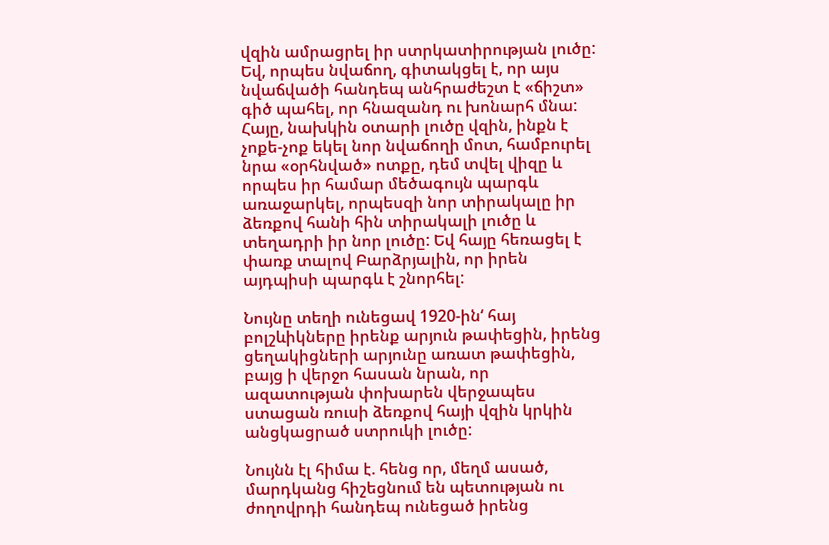վզին ամրացրել իր ստրկատիրության լուծը: Եվ, որպես նվաճող, գիտակցել է, որ այս նվաճվածի հանդեպ անհրաժեշտ է «ճիշտ» գիծ պահել, որ հնազանդ ու խոնարհ մնա: Հայը, նախկին օտարի լուծը վզին, ինքն է չոքե-չոք եկել նոր նվաճողի մոտ, համբուրել նրա «օրհնված» ոտքը, դեմ տվել վիզը և որպես իր համար մեծագույն պարգև առաջարկել, որպեսզի նոր տիրակալը իր ձեռքով հանի հին տիրակալի լուծը և տեղադրի իր նոր լուծը: Եվ հայը հեռացել է փառք տալով Բարձրյալին, որ իրեն այդպիսի պարգև է շնորհել:

Նույնը տեղի ունեցավ 1920-ին‘ հայ բոլշևիկները իրենք արյուն թափեցին, իրենց ցեղակիցների արյունը առատ թափեցին, բայց ի վերջո հասան նրան, որ ազատության փոխարեն վերջապես ստացան ռուսի ձեռքով հայի վզին կրկին անցկացրած ստրուկի լուծը:

Նույնն էլ հիմա է. հենց որ, մեղմ ասած, մարդկանց հիշեցնում են պետության ու ժողովրդի հանդեպ ունեցած իրենց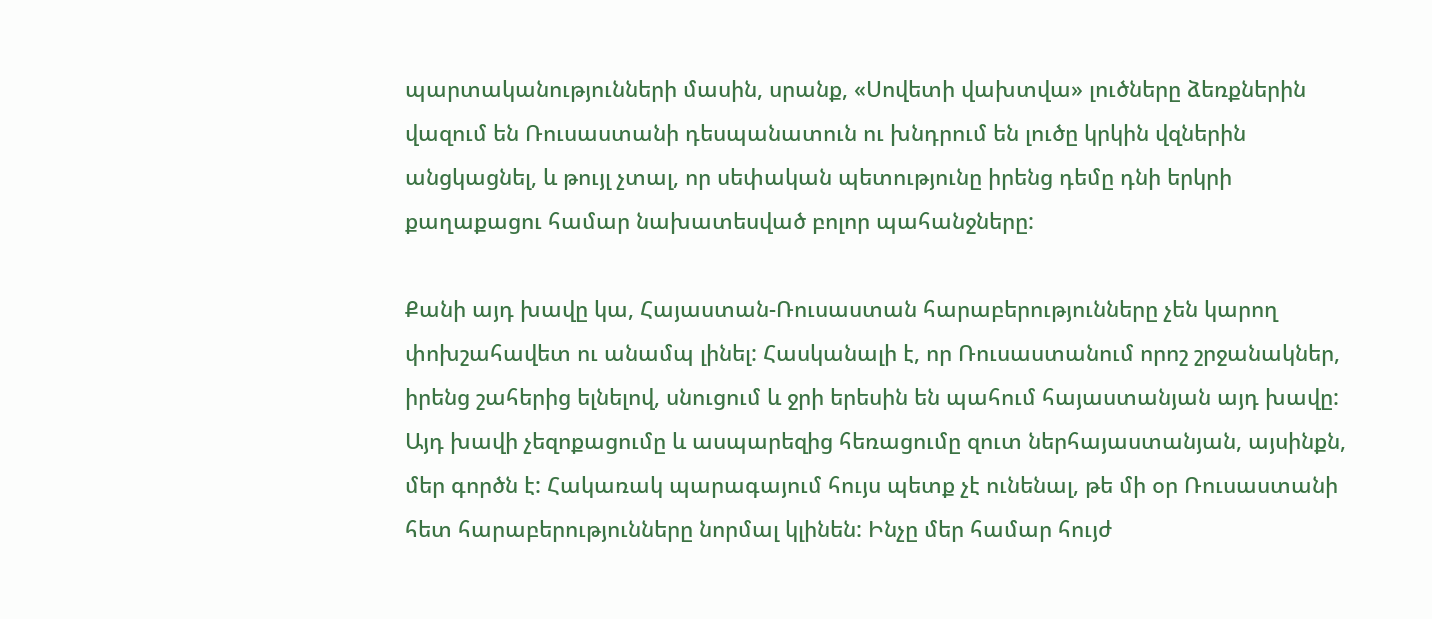պարտականությունների մասին, սրանք, «Սովետի վախտվա» լուծները ձեռքներին վազում են Ռուսաստանի դեսպանատուն ու խնդրում են լուծը կրկին վզներին անցկացնել, և թույլ չտալ, որ սեփական պետությունը իրենց դեմը դնի երկրի քաղաքացու համար նախատեսված բոլոր պահանջները:

Քանի այդ խավը կա, Հայաստան-Ռուսաստան հարաբերությունները չեն կարող փոխշահավետ ու անամպ լինել: Հասկանալի է, որ Ռուսաստանում որոշ շրջանակներ, իրենց շահերից ելնելով, սնուցում և ջրի երեսին են պահում հայաստանյան այդ խավը: Այդ խավի չեզոքացումը և ասպարեզից հեռացումը զուտ ներհայաստանյան, այսինքն, մեր գործն է: Հակառակ պարագայում հույս պետք չէ ունենալ, թե մի օր Ռուսաստանի հետ հարաբերությունները նորմալ կլինեն: Ինչը մեր համար հույժ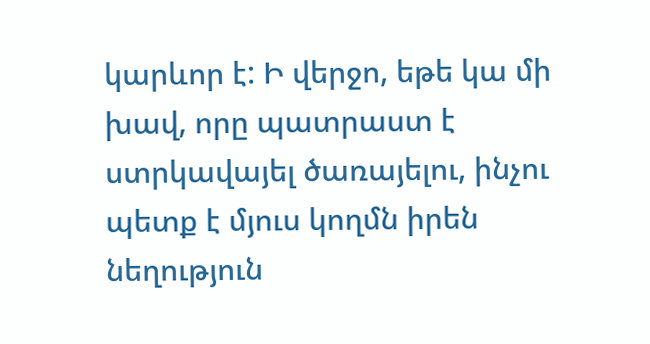կարևոր է: Ի վերջո, եթե կա մի խավ, որը պատրաստ է ստրկավայել ծառայելու, ինչու պետք է մյուս կողմն իրեն նեղություն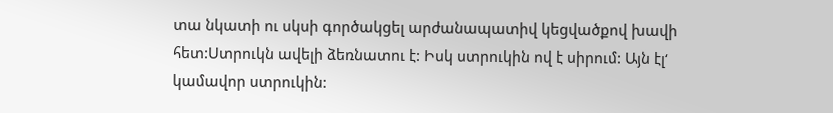տա նկատի ու սկսի գործակցել արժանապատիվ կեցվածքով խավի հետ:Ստրուկն ավելի ձեռնատու է: Իսկ ստրուկին ով է սիրում: Այն էլ‘ կամավոր ստրուկին: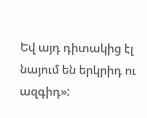Եվ այդ դիտակից էլ նայում են երկրիդ ու ազգիդ»: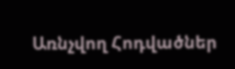Առնչվող Հոդվածներ